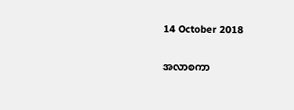14 October 2018

အလာစကာ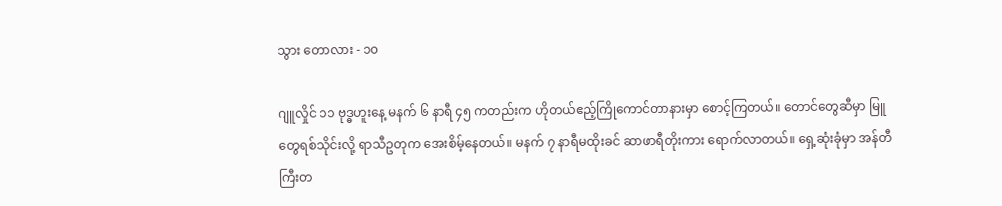သွား ‌တောလား - ၁၀

ဂျူလှိုင် ၁၁ ဗုဒ္ဓဟူးနေ့ မနက် ၆ နာရီ ၄၅ ကတည်းက ဟိုတယ်ဧည့်ကြိုကောင်တာနားမှာ စောင့်ကြတယ်။ တောင်တွေဆီမှာ မြူတွေရစ်သိုင်းလို့ ရာသီဥတုက အေးစိမ့်နေတယ်။ မနက် ၇ နာရီမထိုးခင် ဆာဖာရီတိုးကား ရောက်လာတယ်။ ရှေ့ဆုံးခုံမှာ အန်တီကြီးတ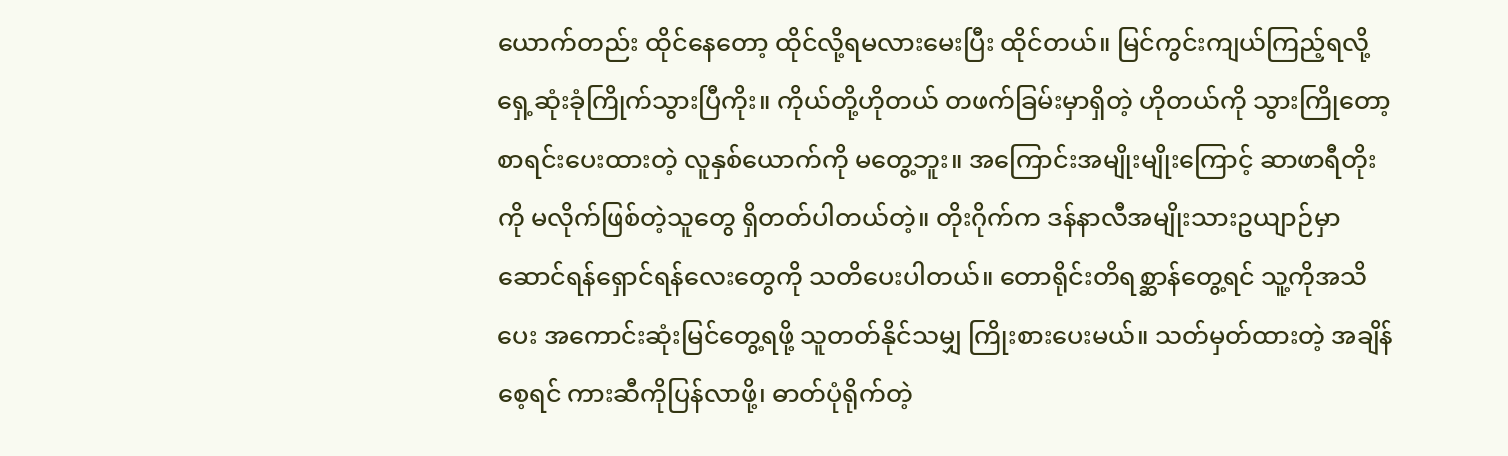ယောက်တည်း ထိုင်နေတော့ ထိုင်လို့ရမလားမေးပြီး ထိုင်တယ်။ မြင်ကွင်းကျယ်ကြည့်ရလို့ ရှေ့ဆုံးခုံကြိုက်သွားပြီကိုး။ ကိုယ်တို့ဟိုတယ် တဖက်ခြမ်းမှာရှိတဲ့ ဟိုတယ်ကို သွားကြိုတော့ စာရင်းပေးထားတဲ့ လူနှစ်ယောက်ကို မတွေ့ဘူး။ အကြောင်းအမျိုးမျိုးကြောင့် ဆာဖာရီတိုးကို မလိုက်ဖြစ်တဲ့သူတွေ ရှိတတ်ပါတယ်တဲ့။ တိုးဂိုက်က ဒန်နာလီအမျိုးသားဥယျာဉ်မှာ ဆောင်ရန်ရှောင်ရန်လေးတွေကို သတိပေးပါတယ်။ တောရိုင်းတိရစ္ဆာန်တွေ့ရင် သူ့ကိုအသိပေး အကောင်းဆုံးမြင်တွေ့ရဖို့ သူတတ်နိုင်သမျှ ကြိုးစားပေးမယ်။ သတ်မှတ်ထားတဲ့ အချိန်စေ့ရင် ကားဆီကိုပြန်လာဖို့၊ ဓာတ်ပုံရိုက်တဲ့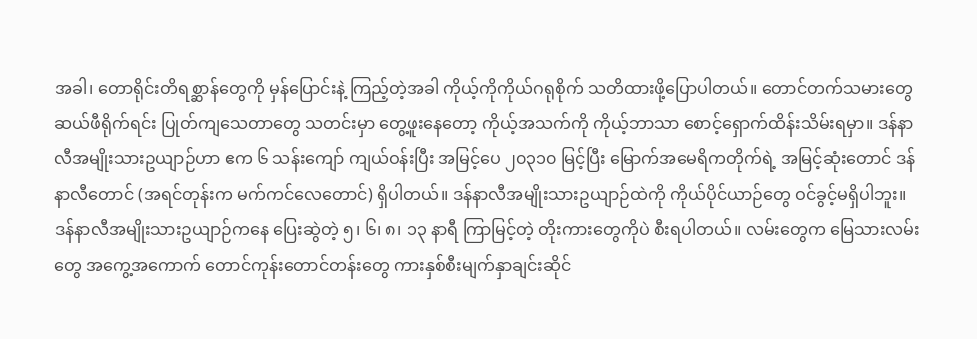အခါ၊ တောရိုင်းတိရစ္ဆာန်တွေကို မှန်ပြောင်းနဲ့ ကြည့်တဲ့အခါ ကိုယ့်ကိုကိုယ်ဂရုစိုက် သတိထားဖို့ပြောပါတယ်။ တောင်တက်သမားတွေ ဆယ်ဖီရိုက်ရင်း ပြုတ်ကျသေတာတွေ သတင်းမှာ တွေ့ဖူးနေတော့ ကိုယ့်အသက်ကို ကိုယ့်ဘာသာ စောင့်ရှောက်ထိန်းသိမ်းရမှာ။ ဒန်နာလီအမျိုးသားဥယျာဉ်ဟာ ဧက ၆ သန်းကျော် ကျယ်ဝန်းပြီး အမြင့်ပေ ၂၀၃၁၀ မြင့်ပြီး မြောက်အမေရိကတိုက်ရဲ့ အမြင့်ဆုံးတောင် ဒန်နာလီတောင် (အရင်တုန်းက မက်ကင်လေတောင်) ရှိပါတယ်။ ဒန်နာလီအမျိုးသားဥယျာဉ်ထဲကို ကိုယ်ပိုင်ယာဉ်တွေ ဝင်ခွင့်မရှိပါဘူး။ ဒန်နာလီအမျိုးသားဥယျာဉ်ကနေ ပြေးဆွဲတဲ့ ၅၊ ၆၊ ၈၊ ၁၃ နာရီ ကြာမြင့်တဲ့ တိုးကားတွေကိုပဲ စီးရပါတယ်။ လမ်းတွေက မြေသားလမ်းတွေ အကွေ့အကောက် တောင်ကုန်းတောင်တန်းတွေ ကားနှစ်စီးမျက်နှာချင်းဆိုင်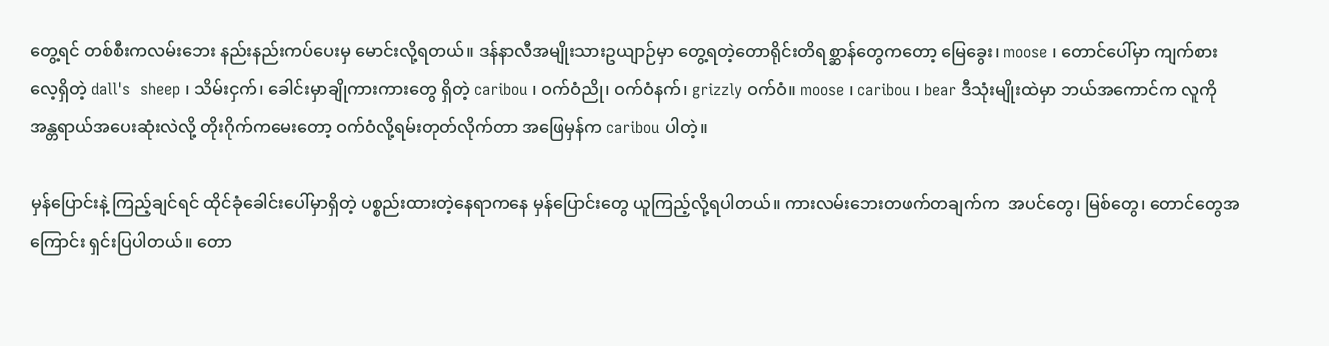တွေ့ရင် တစ်စီးကလမ်းဘေး နည်းနည်းကပ်ပေးမှ မောင်းလို့ရတယ်။ ဒန်နာလီအမျိုးသားဥယျာဉ်မှာ တွေ့ရတဲ့တောရိုင်းတိရစ္ဆာန်တွေကတော့ မြေခွေး၊ moose ၊ တောင်ပေါ်မှာ ကျက်စားလေ့ရှိတဲ့ dall's  sheep ၊ သိမ်းငှက်၊ ခေါင်းမှာချိုကားကားတွေ ရှိတဲ့ caribou ၊ ဝက်ဝံညို၊ ဝက်ဝံနက်၊ grizzly ဝက်ဝံ။ moose ၊ caribou ၊ bear ဒီသုံးမျိုးထဲမှာ ဘယ်အကောင်က လူကိုအန္တရာယ်အပေးဆုံးလဲလို့ တိုးဂိုက်ကမေးတော့ ဝက်ဝံလို့ရမ်းတုတ်လိုက်တာ အဖြေမှန်က caribou ပါတဲ့။

မှန်ပြောင်းနဲ့ ကြည့်ချင်ရင် ထိုင်ခုံခေါင်းပေါ်မှာရှိတဲ့ ပစ္စည်းထားတဲ့နေရာကနေ မှန်ပြောင်းတွေ ယူကြည့်လို့ရပါတယ်။ ကားလမ်းဘေးတဖက်တချက်က  အပင်တွေ၊ မြစ်တွေ၊ တောင်တွေအကြောင်း ရှင်းပြပါတယ်။ တော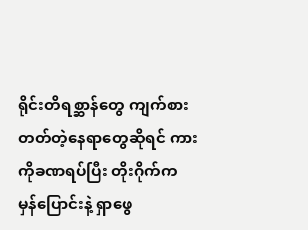ရိုင်းတိရစ္ဆာန်တွေ ကျက်စားတတ်တဲ့နေရာတွေဆိုရင် ကားကိုခဏရပ်ပြီး တိုးဂိုက်က မှန်ပြောင်းနဲ့ ရှာဖွေ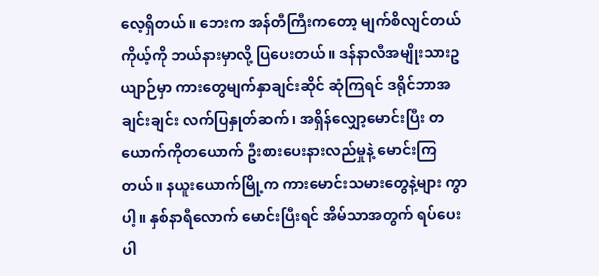လေ့ရှိတယ်။ ဘေးက အန်တီကြီးကတော့ မျက်စိလျင်တယ် ကိုယ့်ကို ဘယ်နားမှာလို့ ပြပေးတယ်။ ဒန်နာလီအမျိုးသားဥယျာဉ်မှာ ကားတွေမျက်နှာချင်းဆိုင် ဆုံကြရင် ဒရိုင်ဘာအချင်းချင်း လက်ပြနှုတ်ဆက်၊ အရှိန်လျှော့မောင်းပြီး တယောက်ကိုတယောက် ဦးစားပေးနားလည်မှုနဲ့ မောင်းကြတယ်။ နယူးယောက်မြို့က ကားမောင်းသမားတွေနဲ့များ ကွာပါ့။ နှစ်နာရီလောက် မောင်းပြီးရင် အိမ်သာအတွက် ရပ်ပေးပါ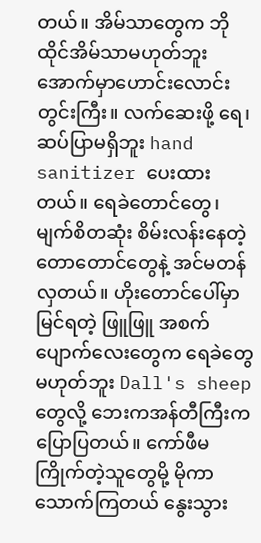တယ်။ အိမ်သာတွေက ဘိုထိုင်အိမ်သာမဟုတ်ဘူး အောက်မှာဟောင်းလောင်းတွင်းကြီး။ လက်ဆေးဖို့ ရေ၊ ဆပ်ပြာမရှိဘူး hand sanitizer ပေးထားတယ်။ ရေခဲတောင်တွေ၊ မျက်စိတဆုံး စိမ်းလန်းနေတဲ့ တောတောင်တွေနဲ့ အင်မတန်လှတယ်။ ဟိုးတောင်ပေါ်မှာ မြင်ရတဲ့ ဖြူဖြူ အစက်ပျောက်လေးတွေက ရေခဲတွေမဟုတ်ဘူး Dall's sheep တွေလို့ ဘေးကအန်တီကြီးက ပြောပြတယ်။ ကော်ဖီမကြိုက်တဲ့သူတွေမို့ မိုကာသောက်ကြတယ် နွေးသွား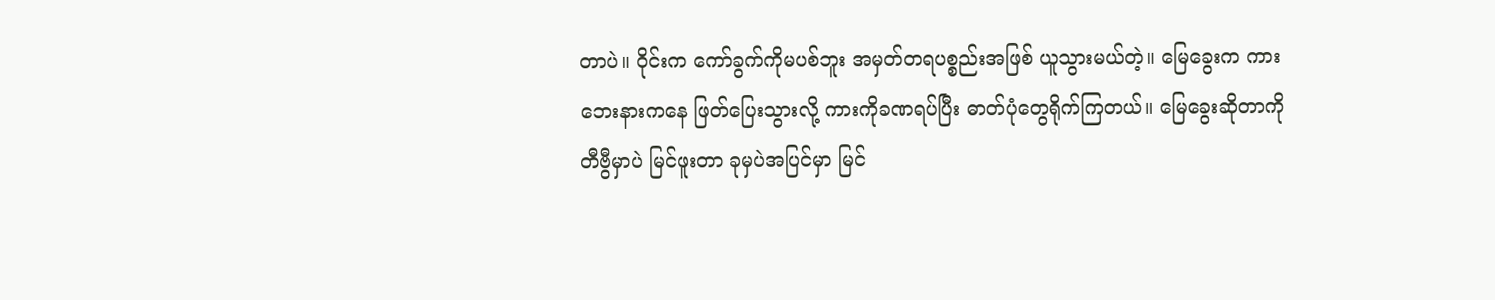တာပဲ။ ဝိုင်းက ကော်ခွက်ကိုမပစ်ဘူး အမှတ်တရပစ္စည်းအဖြစ် ယူသွားမယ်တဲ့။ မြေခွေးက ကားဘေးနားကနေ ဖြတ်ပြေးသွားလို့ ကားကိုခဏရပ်ပြီး ဓာတ်ပုံတွေရိုက်ကြတယ်။ မြေခွေးဆိုတာကို တီဗွီမှာပဲ မြင်ဖူးတာ ခုမှပဲအပြင်မှာ မြင်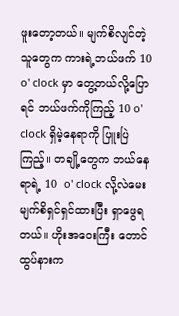ဖူးတော့တယ်။ မျက်စိလျင်တဲ့သူတွေက ကားရဲ့ဘယ်ဖက် 10 o' clock မှာ တွေ့တယ်လို့ပြောရင် ဘယ်ဖက်ကိုကြည့် 10 o' clock ရှိမဲ့နေရာကို ပြူးပြဲကြည့်။ တချို့တွေက ဘယ်နေရာရဲ့ 10  o' clock လို့လဲမေး မျက်စိရှင်ရှင်ထားပြီး ရှာဖွေရတယ်။ ဟိုးအဝေးကြီး တောင်ထွပ်နားက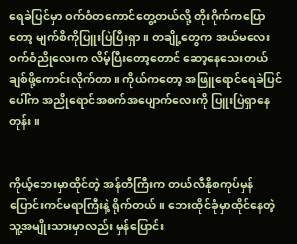ရေခဲပြင်မှာ ဝက်ဝံတကောင်တွေ့တယ်လို့ တိုးဂိုက်ကပြောတော့ မျက်စိကိုပြူးပြဲပြီးရှာ။ တချို့တွေက အယ်မလေး ဝက်ဝံညိုလေးက လိမ့်ပြီးတော့တောင် ဆော့နေသေးတယ် ချစ်ဖို့ကောင်းလိုက်တာ။ ကိုယ်ကတော့ အဖြူရောင်ရေခဲပြင်ပေါ်က အညိုရောင်အစက်အပျောက်လေးကို ပြူးပြဲရှာနေတုန်း။


ကိုယ့်ဘေးမှာထိုင်တဲ့ အန်တီကြီးက တယ်လီနိုစကုပ်မှန်ပြောင်းကင်မရာကြီးနဲ့ ရိုက်တယ်။ ဘေးထိုင်ခုံမှာထိုင်နေတဲ့ သူ့အမျိုးသားမှာလည်း မှန်ပြောင်း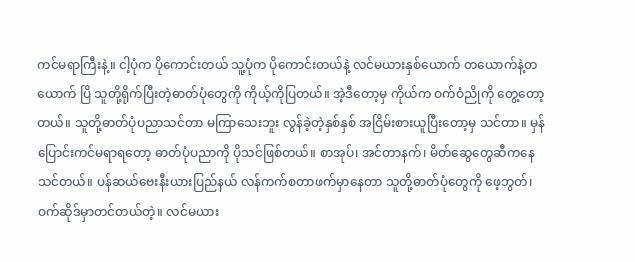ကင်မရာကြီးနဲ့။ ငါ့ပုံက ပိုကောင်းတယ် သူ့ပုံက ပိုကောင်းတယ်နဲ့ လင်မယားနှစ်ယောက် တယောက်နဲ့တယောက် ပြိ သူတို့ရိုက်ပြီးတဲ့ဓာတ်ပုံတွေကို ကိုယ့်ကိုပြတယ်။ အဲ့ဒီတော့မှ ကိုယ်က ဝက်ဝံညိုကို တွေ့တော့တယ်။ သူတို့ဓာတ်ပုံပညာသင်တာ မကြာသေးဘူး လွန်ခဲ့တဲ့နှစ်နှစ် အငြိမ်းစားယူပြီးတော့မှ သင်တာ။ မှန်ပြောင်းကင်မရာရတော့ ဓာတ်ပုံပညာကို ပိုသင်ဖြစ်တယ်။ စာအုပ်၊ အင်တာနက်၊ မိတ်ဆွေတွေဆီကနေ သင်တယ်။ ပန်ဆယ်ဗေးနီးယားပြည်နယ် လန်ကက်စတာဖက်မှာနေတာ သူတို့ဓာတ်ပုံတွေကို ဖေ့ဘွတ်၊ ဝက်ဆိုဒ်မှာတင်တယ်တဲ့။ လင်မယား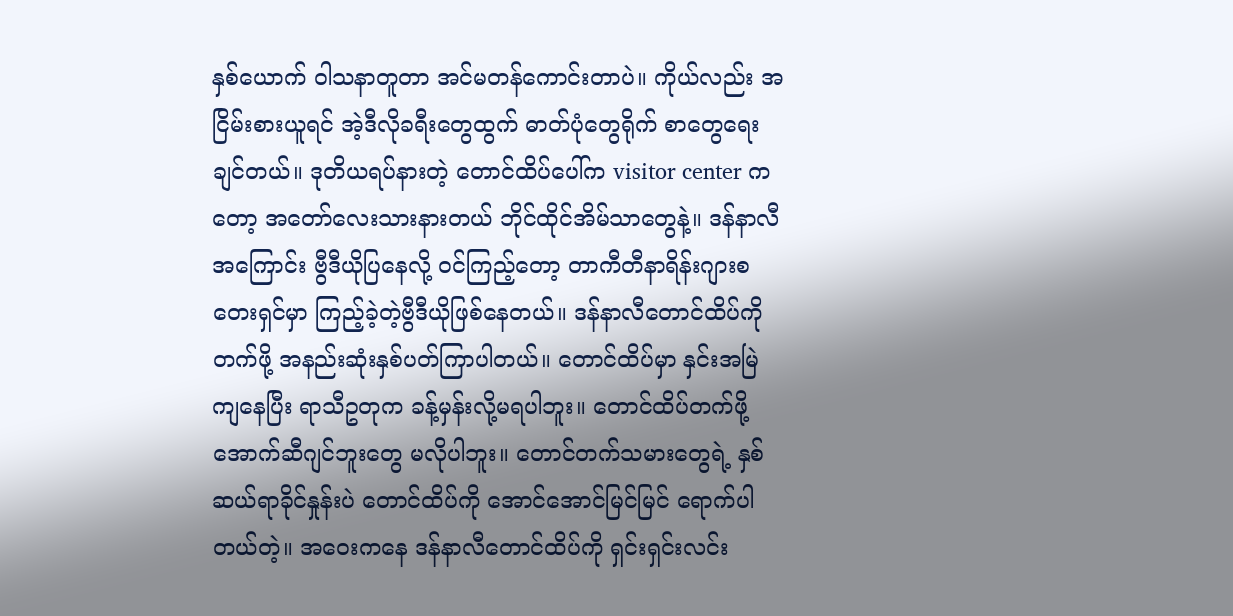နှစ်ယောက် ဝါသနာတူတာ အင်မတန်ကောင်းတာပဲ။ ကိုယ်လည်း အငြိမ်းစားယူရင် အဲ့ဒီလိုခရီးတွေထွက် ဓာတ်ပုံတွေရိုက် စာတွေရေးချင်တယ်။ ဒုတိယရပ်နားတဲ့ တောင်ထိပ်ပေါ်က visitor center ကတော့ အတော်လေးသားနားတယ် ဘိုင်ထိုင်အိမ်သာတွေနဲ့။ ဒန်နာလီအကြောင်း ဗွီဒီယိုပြနေလို့ ဝင်ကြည့်တော့ တာကီတီနာရိန်းဂျားစတေးရှင်မှာ ကြည့်ခဲ့တဲ့ဗွီဒီယိုဖြစ်နေတယ်။ ဒန်နာလီတောင်ထိပ်ကိုတက်ဖို့ အနည်းဆုံးနှစ်ပတ်ကြာပါတယ်။ တောင်ထိပ်မှာ နှင်းအမြဲကျနေပြီး ရာသီဥတုက ခန့်မှန်းလို့မရပါဘူး။ တောင်ထိပ်တက်ဖို့ အောက်ဆီဂျင်ဘူးတွေ မလိုပါဘူး။ တောင်တက်သမားတွေရဲ့ နှစ်ဆယ်ရာခိုင်နှုန်းပဲ တောင်ထိပ်ကို အောင်အောင်မြင်မြင် ရောက်ပါတယ်တဲ့။ အဝေးကနေ ဒန်နာလီတောင်ထိပ်ကို ရှင်းရှင်းလင်း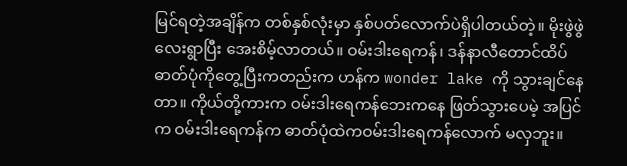မြင်ရတဲ့အချိန်က တစ်နှစ်လုံးမှာ နှစ်ပတ်လောက်ပဲရှိပါတယ်တဲ့။ မိုးဖွဲဖွဲလေးရွာပြီး အေးစိမ့်လာတယ်။ ဝမ်းဒါးရေကန်၊ ဒန်နာလီတောင်ထိပ် ဓာတ်ပုံကိုတွေ့ပြီးကတည်းက ဟန်က wonder lake ကို သွားချင်နေတာ။ ကိုယ်တို့ကားက ဝမ်းဒါးရေကန်ဘေးကနေ ဖြတ်သွားပေမဲ့ အပြင်က ဝမ်းဒါးရေကန်က ဓာတ်ပုံထဲကဝမ်းဒါးရေကန်လောက် မလှဘူး။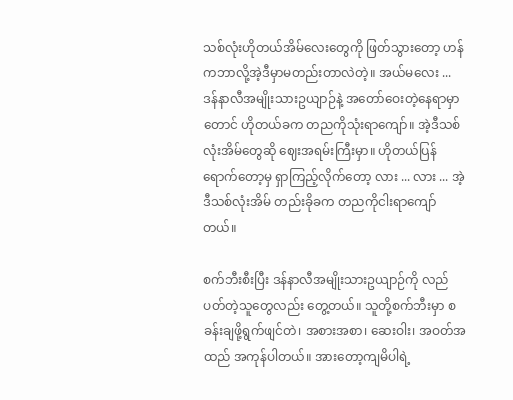သစ်လုံးဟိုတယ်အိမ်လေးတွေကို ဖြတ်သွားတော့ ဟန်ကဘာလို့အဲ့ဒီမှာမတည်းတာလဲတဲ့။ အယ်မလေး ...  ဒန်နာလီအမျိုးသားဥယျာဉ်နဲ့ အတော်ဝေးတဲ့နေရာမှာတောင် ဟိုတယ်ခက တညကိုသုံးရာကျော်။ အဲ့ဒီသစ်လုံးအိမ်တွေဆို ဈေးအရမ်းကြီးမှာ။ ဟိုတယ်ပြန်ရောက်တော့မှ ရှာကြည့်လိုက်တော့ လား ... လား ... အဲ့ဒီသစ်လုံးအိမ် တည်းခိုခက တညကိုငါးရာကျော်တယ်။

စက်ဘီးစီးပြီး ဒန်နာလီအမျိုးသားဥယျာဉ်ကို လည်ပတ်တဲ့သူတွေလည်း တွေ့တယ်။ သူတို့စက်ဘီးမှာ စခန်းချဖို့ရွက်ဖျင်တဲ၊ အစားအစာ၊ ဆေးဝါး၊ အဝတ်အထည် အကုန်ပါတယ်။ အားတော့ကျမိပါရဲ့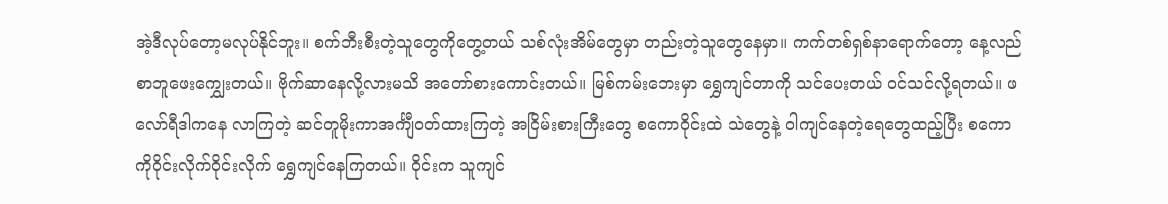အဲ့ဒီလုပ်တော့မလုပ်နိုင်ဘူး။ စက်ဘီးစီးတဲ့သူတွေကိုတွေ့တယ် သစ်လုံးအိမ်တွေမှာ တည်းတဲ့သူတွေနေမှာ။ ကက်တစ်ရှစ်နာရောက်တော့ နေ့လည်စာဘူဖေး‌ကျွှေးတယ်။ ဗိုက်ဆာနေလို့လားမသိ အတော်စားကောင်းတယ်။ မြစ်ကမ်းဘေးမှာ ရွှေကျင်တာကို သင်ပေးတယ် ဝင်သင်လို့ရတယ်။ ဖလော်ရီဒါကနေ လာကြတဲ့ ဆင်တူမိုးကာအင်္ကျီဝတ်ထားကြတဲ့ အငြိမ်းစားကြီးတွေ စကောဝိုင်းထဲ သဲတွေနဲ့ ဝါကျင်နေတဲ့ရေတွေထည့်ပြီး စကောကိုဝိုင်းလိုက်ဝိုင်းလိုက် ရွှေကျင်နေကြတယ်။ ဝိုင်းက သူကျင်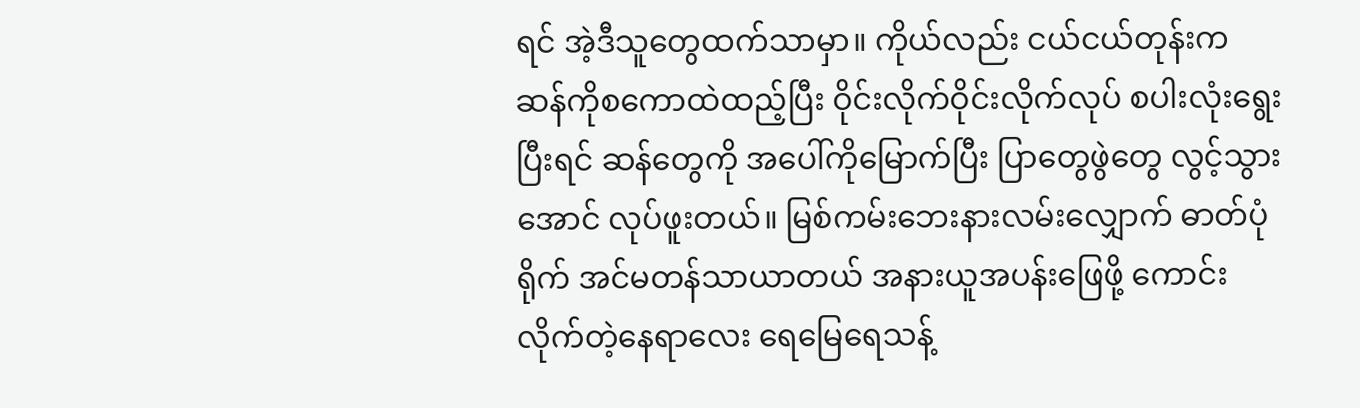ရင် အဲ့ဒီသူတွေထက်သာမှာ။ ကိုယ်လည်း ငယ်ငယ်တုန်းက ဆန်ကိုစကောထဲထည့်ပြီး ဝိုင်းလိုက်ဝိုင်းလိုက်လုပ် စပါးလုံးရွေး ပြီးရင် ဆန်တွေကို အပေါ်ကိုမြောက်ပြီး ပြာတွေဖွဲတွေ လွင့်သွားအောင် လုပ်ဖူးတယ်။ မြစ်ကမ်းဘေးနားလမ်းလျှောက် ဓာတ်ပုံရိုက် အင်မတန်သာယာတယ် အနားယူအပန်းဖြေဖို့ ကောင်းလိုက်တဲ့နေရာလေး ရေမြေရေသန့်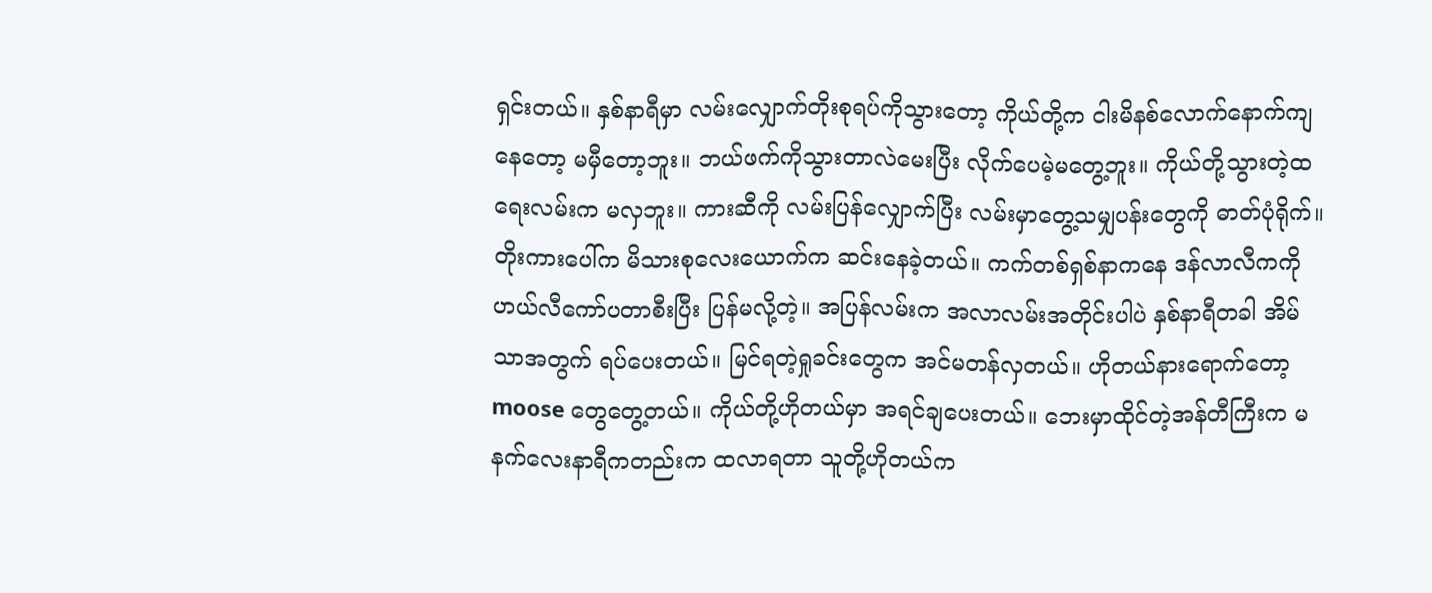ရှင်းတယ်။ နှစ်နာရီမှာ လမ်းလျှောက်တိုးစုရပ်ကိုသွားတော့ ကိုယ်တို့က ငါးမိနစ်လောက်နောက်ကျနေတော့ မမှီတော့ဘူး။ ဘယ်ဖက်ကိုသွားတာလဲမေးပြီး လိုက်ပေမဲ့မတွေ့ဘူး။ ကိုယ်တို့သွားတဲ့ထရေးလမ်းက မလှဘူး။ ကားဆီကို လမ်းပြန်လျှောက်ပြီး လမ်းမှာတွေ့သမျှပန်းတွေကို ဓာတ်ပုံရိုက်။ တိုးကားပေါ်က မိသားစုလေးယောက်က ဆင်းနေခဲ့တယ်။ ကက်တစ်ရှစ်နာကနေ ဒန်လာလီကကို ဟယ်လီကော်ပတာစီးပြီး ပြန်မလို့တဲ့။ အပြန်လမ်းက အလာလမ်းအတိုင်းပါပဲ နှစ်နာရီတခါ အိမ်သာအတွက် ရပ်ပေးတယ်။ မြင်ရတဲ့ရှုခင်းတွေက အင်မတန်လှတယ်။ ဟိုတယ်နားရောက်တော့ moose တွေတွေ့တယ်။ ကိုယ်တို့ဟိုတယ်မှာ အရင်ချပေးတယ်။ ဘေးမှာထိုင်တဲ့အန်တီကြီးက မနက်လေးနာရီကတည်းက ထလာရတာ သူတို့ဟိုတယ်က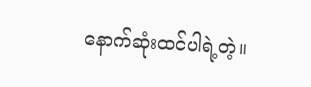နောက်ဆုံးထင်ပါရဲ့တဲ့။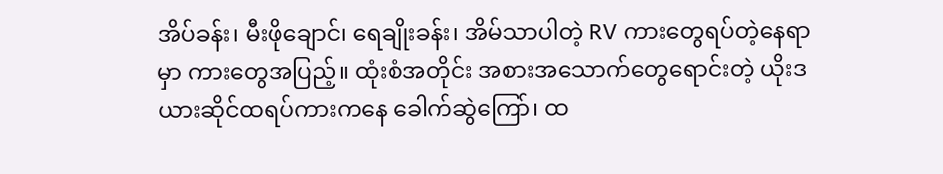အိပ်ခန်း၊ မီးဖိုချောင်၊ ရေချိုးခန်း၊ အိမ်သာပါတဲ့ RV ကားတွေရပ်တဲ့နေရာမှာ ကားတွေအပြည့်။ ထုံးစံအတိုင်း အစားအသောက်တွေရောင်းတဲ့ ယိုးဒယားဆိုင်ထရပ်ကားကနေ ခေါက်ဆွဲကြော်၊ ထ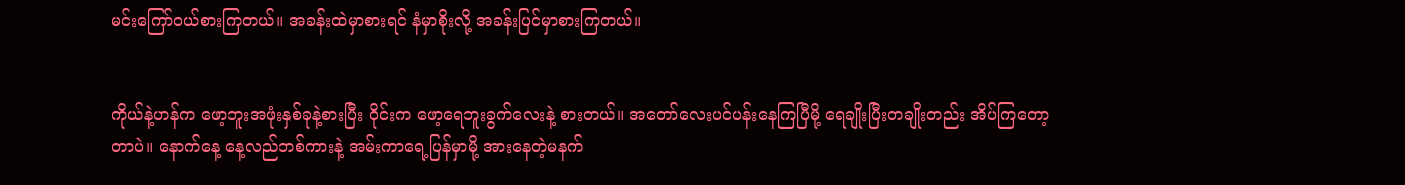မင်းကြော်ဝယ်စားကြတယ်။ အခန်းထဲမှာစားရင် နံမှာစိုးလို့ အခန်းပြင်မှာစားကြတယ်။


ကိုယ်နဲ့ဟန်က ဖော့ဘူးအဖုံးနှစ်ခုနဲ့စားပြီး ဝိုင်းက ဖော့ရေဘူးခွက်လေးနဲ့ စားတယ်။ အတော်လေးပင်ပန်းနေကြပြီမို့ ရေချိုးပြီးတချိုးတည်း အိပ်ကြတော့တာပဲ။ နောက်နေ့ နေ့လည်ဘစ်ကားနဲ့ အမ်းကာရေ့ပြန်မှာမို့ အားနေတဲ့မနက်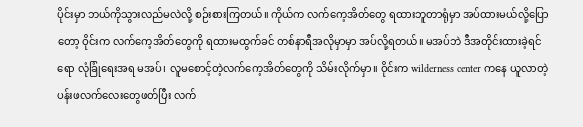ပိုင်းမှာ ဘယ်ကိုသွားလည်မလဲလို့ စဉ်းစားကြတယ်။ ကိုယ်က လက်ကေ့အိတ်တွေ ရထားဘူတာရုံမှာ အပ်ထားမယ်လို့ပြောတော့ ဝိုင်းက လက်ကေ့အိတ်တွေကို ရထားမထွက်ခင် တစ်နာရီအလိုမှာမှာ အပ်လို့ရတယ်။ မအပ်ဘဲ ဒီအတိုင်းထားခဲ့ရင်ရော လုံခြုံရေးအရ မအပ်၊ လူမစောင့်တဲ့လက်ကေ့အိတ်တွေကို သိမ်းလိုက်မှာ။ ဝိုင်းက wilderness center ကနေ ယူလာတဲ့ ပန်းဖလက်လေးတွေဖတ်ပြီး လက်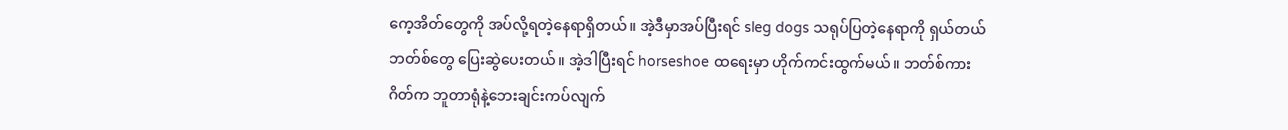ကေ့အိတ်တွေကို အပ်လို့ရတဲ့နေရာရှိတယ်။ အဲ့ဒီမှာအပ်ပြီးရင် sleg dogs သရုပ်ပြတဲ့နေရာကို ရှယ်တယ်ဘတ်စ်တွေ ပြေးဆွဲပေးတယ်။ အဲ့ဒါပြီးရင် horseshoe ထရေးမှာ ဟိုက်ကင်းထွက်မယ်။ ဘတ်စ်ကားဂိတ်က ဘူတာရုံနဲ့ဘေးချင်းကပ်လျက်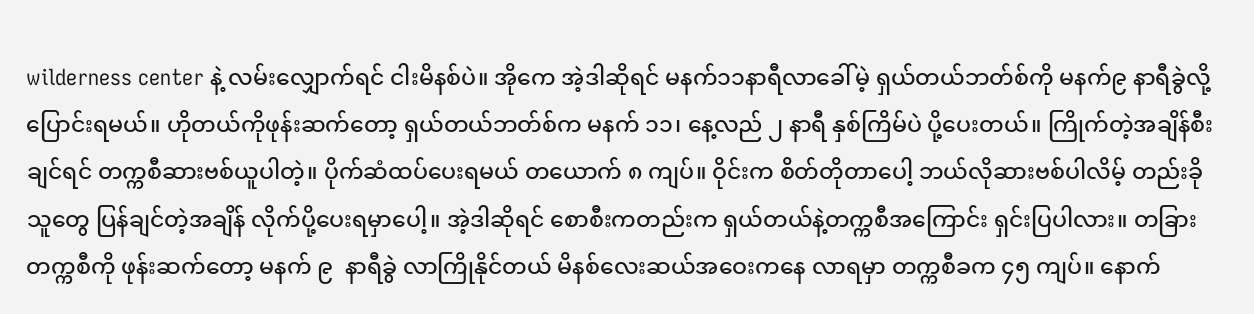wilderness center နဲ့ လမ်းလျှောက်ရင် ငါးမိနစ်ပဲ။ အိုကေ အဲ့ဒါဆိုရင် မနက်၁၁နာရီလာခေါ်မဲ့ ရှယ်တယ်ဘတ်စ်ကို မနက်၉ နာရီခွဲလို့ ပြောင်းရမယ်။ ဟိုတယ်ကိုဖုန်းဆက်တော့ ရှယ်တယ်ဘတ်စ်က မနက် ၁၁၊ နေ့လည် ၂ နာရီ နှစ်ကြိမ်ပဲ ပို့ပေးတယ်။ ကြိုက်တဲ့အချိန်စီးချင်ရင် တက္ကစီဆားဗစ်ယူပါတဲ့။ ပိုက်ဆံထပ်ပေးရမယ် တယောက် ၈ ကျပ်။ ဝိုင်းက စိတ်တိုတာပေါ့ ဘယ်လိုဆားဗစ်ပါလိမ့် တည်းခိုသူတွေ ပြန်ချင်တဲ့အချိန် လိုက်ပို့ပေးရမှာပေါ့။ အဲ့ဒါဆိုရင် စောစီးကတည်းက ရှယ်တယ်နဲ့တက္ကစီအကြောင်း ရှင်းပြပါလား။ တခြားတက္ကစီကို ဖုန်းဆက်တော့ မနက် ၉  နာရီခွဲ လာကြိုနိုင်တယ် မိနစ်လေးဆယ်အဝေးကနေ လာရမှာ တက္ကစီခက ၄၅ ကျပ်။ နောက်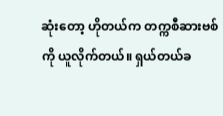ဆုံးတော့ ဟိုတယ်က တက္ကစီဆားဗစ်ကို ယူလိုက်တယ်။ ရှယ်တယ်ခ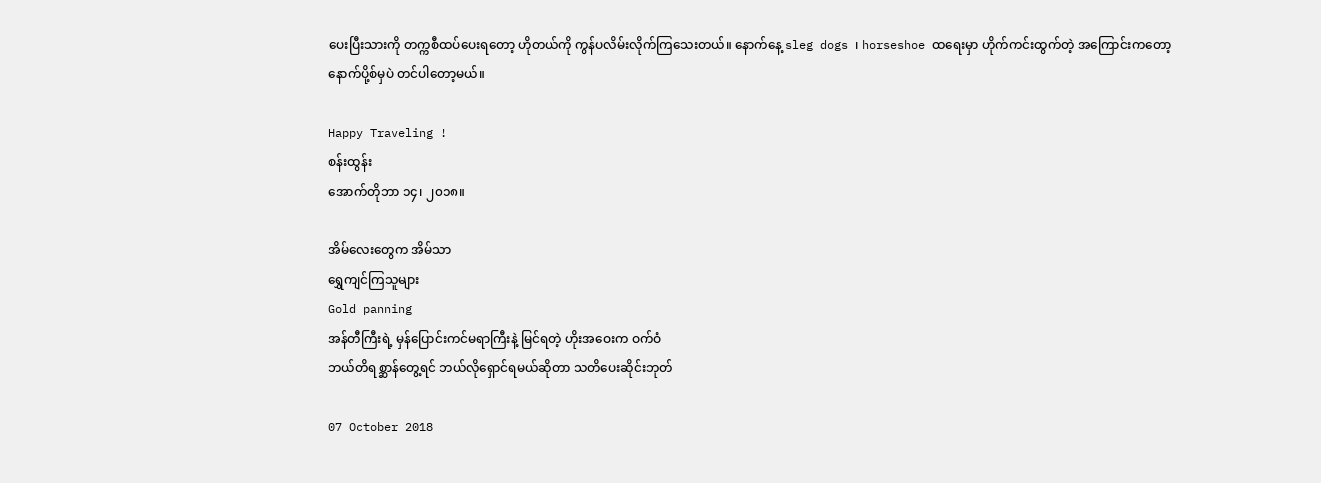ပေးပြီးသားကို တက္ကစီထပ်ပေးရတော့ ဟိုတယ်ကို ကွန်ပလိမ်းလိုက်ကြသေးတယ်။ နောက်နေ့ sleg dogs ၊ horseshoe ထရေးမှာ ဟိုက်ကင်းထွက်တဲ့ အကြောင်းကတော့ နောက်ပို့စ်မှပဲ တင်ပါတော့မယ်။

Happy Traveling !
စန်းထွန်း
အောက်တိုဘာ ၁၄၊ ၂၀၁၈။

အိမ်လေးတွေက အိမ်သာ
ရွှေကျင်ကြသူများ
Gold panning
အန်တီကြီးရဲ့ မှန်ပြောင်းကင်မရာကြီးနဲ့ မြင်ရတဲ့ ဟိုးအဝေးက ဝက်ဝံ
ဘယ်တိရစ္ဆာန်တွေ့ရင် ဘယ်လိုရှောင်ရမယ်ဆိုတာ သတိပေးဆိုင်းဘုတ်

07 October 2018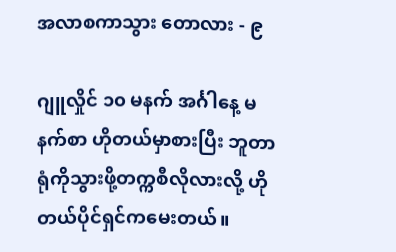အလာစကာသွား တောလား - ၉

ဂျူလှိုင် ၁၀ မနက် အင်္ဂါနေ့ မနက်စာ ဟိုတယ်မှာစားပြီး ဘူတာရုံကိုသွားဖို့တက္ကစီလိုလားလို့ ဟိုတယ်ပိုင်ရှင်ကမေးတယ်။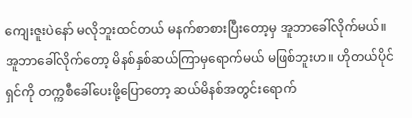ကျေးဇူးပဲနော် မလိုဘူးထင်တယ် မနက်စာစားပြီးတော့မှ အူဘာခေါ်လိုက်မယ်။ အူဘာခေါ်လိုက်တော့ မိနစ်နှစ်ဆယ်ကြာမှရောက်မယ် မဖြစ်ဘူးဟ။ ဟိုတယ်ပိုင်ရှင်ကို တက္ကစီခေါ်ပေးဖို့ပြောတော့ ဆယ်မိနစ်အတွင်းရောက်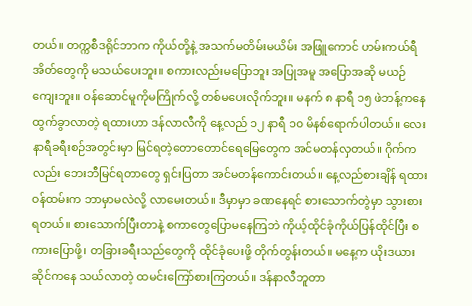တယ်။ တက္ကစီဒရိုင်ဘာက ကိုယ်တို့နဲ့ အသက်မတိမ်းမယိမ်း အဖြူကောင် ဟမ်းကယ်ရီအိတ်တွေကို မသယ်ပေးဘူး။ စကားလည်းမပြောဘူး အပြုအမူ အပြောအဆို မယဉ်ကျေးဘူး။ ဝန်ဆောင်မူကိုမကြိုက်လို့ တစ်မပေးလိုက်ဘူး။ မနက် ၈ နာရီ ၁၅ ဖဲဘန့်ကနေ ထွက်ခွာလာတဲ့ ရထားဟာ ဒန်လာလီကို နေ့လည် ၁၂ နာရီ ၁၀ မိနစ်ရောက်ပါတယ်။ လေးနာရီခရီးစဉ်အတွင်းမှာ မြင်ရတဲ့တောတောင်ရေမြေတွေက အင်မတန်လှတယ်။ ဂိုက်ကလည်း ဘေးဘီမြင်ရတာတွေ ရှင်းပြတာ အင်မတန်ကောင်းတယ်။ နေ့လည်စားချိန် ရထားဝန်ထမ်းက ဘာမှာမလဲလို့ လာမေးတယ်။ ဒီမှာမှာ ခဏနေရင် စားသောက်တွဲမှာ သွားစားရတယ်။ စားသောက်ပြီးတာနဲ့ စကာတွေပြောမနေကြဘဲ ကိုယ့်ထိုင်ခုံကိုယ်ပြန်ထိုင်ပြီး စကားပြောဖို့၊ တခြားခရီးသည်တွေကို ထိုင်ခုံပေးဖို့ တိုက်တွန်းတယ်။ မနေ့က ယိုးဒယားဆိုင်ကနေ သယ်လာတဲ့ ထမင်းကြော်စားကြတယ်။ ဒန်နာလီဘူတာ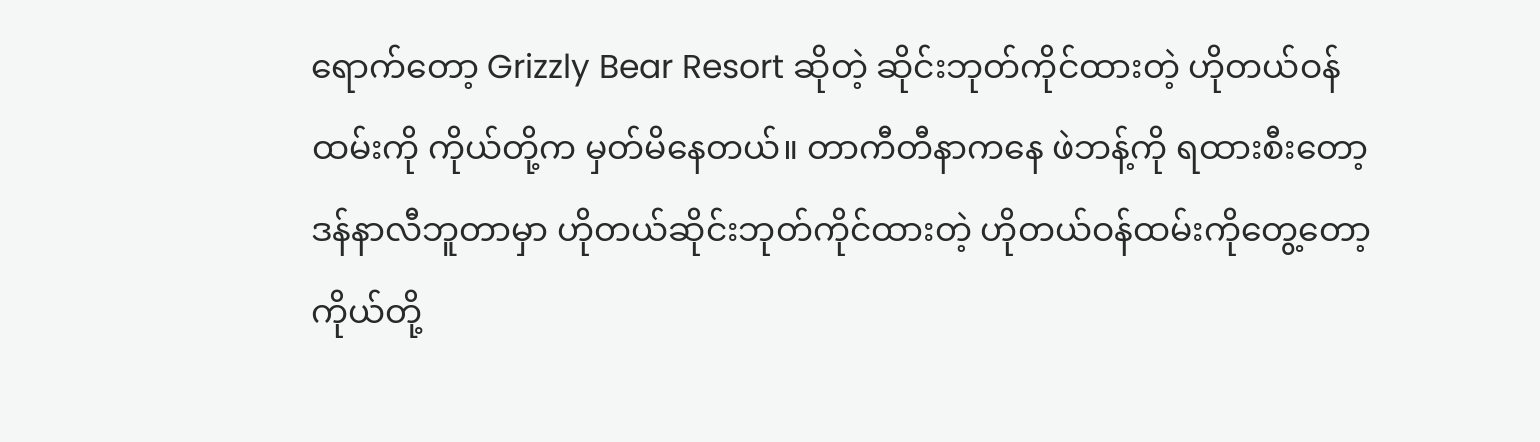ရောက်တော့ Grizzly Bear Resort ဆိုတဲ့ ဆိုင်းဘုတ်ကိုင်ထားတဲ့ ဟိုတယ်ဝန်ထမ်းကို ကိုယ်တို့က မှတ်မိနေတယ်။ တာကီတီနာကနေ ဖဲဘန့်ကို ရထားစီးတော့ ဒန်နာလီဘူတာမှာ ဟိုတယ်ဆိုင်းဘုတ်ကိုင်ထားတဲ့ ဟိုတယ်ဝန်ထမ်းကိုတွေ့တော့ ကိုယ်တို့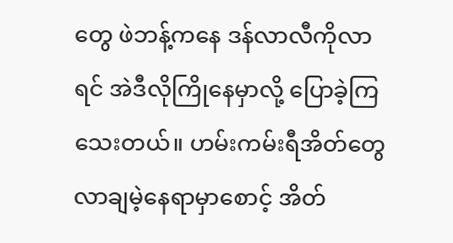တွေ ဖဲဘန့်ကနေ ဒန်လာလီကိုလာရင် အဲဒီလိုကြိုနေမှာလို့ ပြောခဲ့ကြသေးတယ်။ ဟမ်းကမ်းရီအိတ်တွေ လာချမဲ့နေရာမှာစောင့် အိတ်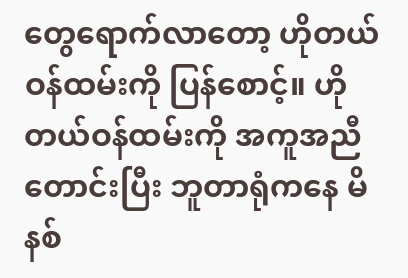တွေရောက်လာတော့ ဟိုတယ်ဝန်ထမ်းကို ပြန်စောင့်။ ဟိုတယ်ဝန်ထမ်းကို အကူအညီတောင်းပြီး ဘူတာရုံကနေ မိနစ်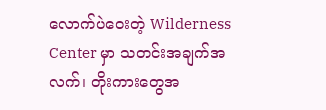လောက်ပဲဝေးတဲ့ Wilderness Center မှာ သတင်းအချက်အလက်၊ တိုးကားတွေအ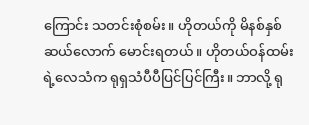ကြောင်း သတင်းစုံစမ်း။ ဟိုတယ်ကို မိနစ်နှစ်ဆယ်လောက် မောင်းရတယ်။ ဟိုတယ်ဝန်ထမ်းရဲ့လေသံက ရုရှသံပီပီပြင်ပြင်ကြီး။ ဘာလို့ ရု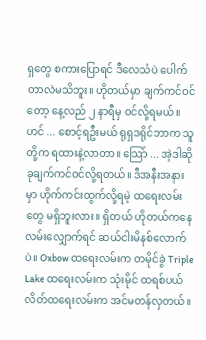ရှတွေ စကားပြောရင် ဒီလေသံပဲ ပေါက်တာလဲမသိဘူး။ ဟိုတယ်မှာ ချက်ကင်ဝင်တော့ နေ့လည် ၂ နာရီမှ ဝင်လို့ရမယ်။ ဟင် ... စောင့်ရဦးမယ် ရုရှဒရိုင်ဘာက သူတို့က ရထားနဲ့လာတာ။ သြော် ... အဲ့ဒါဆို ခုချက်ကင်ဝင်လို့ရတယ်။ ဒီအနီးအနားမှာ ဟိုက်ကင်းထွက်လို့ရမဲ့ ထရေးလမ်းတွေ မရှိဘူးလား။ ရှိတယ် ဟိုတယ်ကနေ လမ်းလျှောက်ရင် ဆယ်ငါးမိနစ်လောက်ပဲ။ Oxbow ထရေးလမ်းက တမိုင်ခွဲ Triple Lake ထရေးလမ်းက သုံးမိုင် ထရစ်ပယ်လိတ်ထရေးလမ်းက အင်မတန်လှတယ်။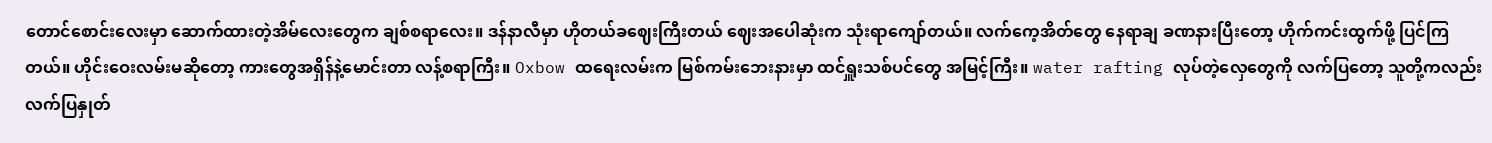တောင်စောင်းလေးမှာ ဆောက်ထားတဲ့အိမ်လေးတွေက ချစ်စရာလေး။ ဒန်နာလီမှာ ဟိုတယ်ခဈေးကြီးတယ် ဈေးအပေါဆုံးက သုံးရာကျော်တယ်။ လက်ကေ့အိတ်တွေ နေရာချ ခဏနားပြီးတော့ ဟိုက်ကင်းထွက်ဖို့ ပြင်ကြတယ်။ ဟိုင်းဝေးလမ်းမဆိုတော့ ကားတွေအရှိန်နဲ့မောင်းတာ လန့်စရာကြီး။ Oxbow ထရေးလမ်းက မြစ်ကမ်းဘေးနားမှာ ထင်ရှူးသစ်ပင်တွေ အမြင့်ကြီး။ water rafting လုပ်တဲ့လှေတွေကို လက်ပြတော့ သူတို့ကလည်း လက်ပြနှုတ်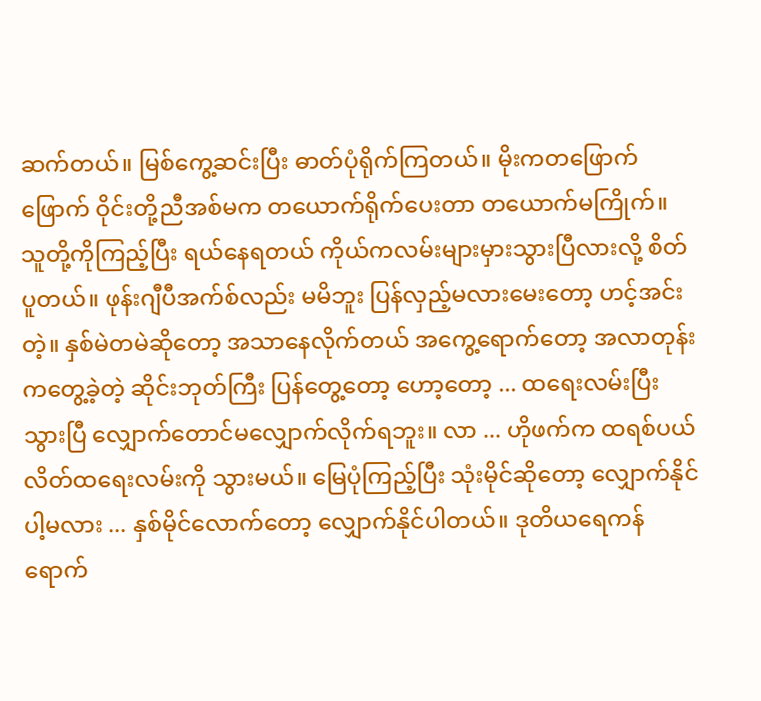ဆက်တယ်။ မြစ်ကွေ့ဆင်းပြီး ဓာတ်ပုံရိုက်ကြတယ်။ မိုးကတဖြောက်ဖြောက် ဝိုင်းတို့ညီအစ်မက တယောက်ရိုက်ပေးတာ တယောက်မကြိုက်။ သူတို့ကိုကြည့်ပြီး ရယ်နေရတယ် ကိုယ်ကလမ်းများမှားသွားပြီလားလို့ စိတ်ပူတယ်။ ဖုန်းဂျီပီအက်စ်လည်း မမိဘူး ပြန်လှည့်မလားမေးတော့ ဟင့်အင်းတဲ့။ နှစ်မဲတမဲဆိုတော့ အသာနေလိုက်တယ် အကွေ့ရောက်တော့ အလာတုန်းကတွေ့ခဲ့တဲ့ ဆိုင်းဘုတ်ကြီး ပြန်တွေ့တော့ ဟော့တော့ ... ထရေးလမ်းပြီးသွားပြီ လျှောက်တောင်မလျှောက်လိုက်ရဘူး။ လာ ... ဟိုဖက်က ထရစ်ပယ်လိတ်ထရေးလမ်းကို သွားမယ်။ မြေပုံကြည့်ပြီး သုံးမိုင်ဆိုတော့ လျှောက်နိုင်ပါ့မလား ... နှစ်မိုင်လောက်တော့ လျှောက်နိုင်ပါတယ်။ ဒုတိယရေကန်ရောက်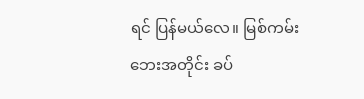ရင် ပြန်မယ်လေ။ မြစ်ကမ်းဘေးအတိုင်း ခပ်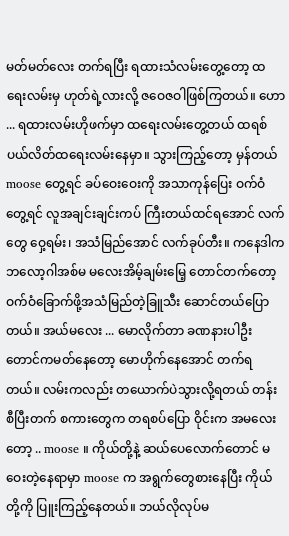မတ်မတ်လေး တက်ရပြီး ရထားသံလမ်းတွေ့တော့ ထရေးလမ်းမှ ဟုတ်ရဲ့လားလို့ ဇဝေဇဝါဖြစ်ကြတယ်။ ဟော ... ရထားလမ်းဟိုဖက်မှာ ထရေးလမ်းတွေ့တယ် ထရစ်ပယ်လိတ်ထရေးလမ်းနေမှာ။ သွားကြည့်တော့ မှန်တယ် moose တွေ့ရင် ခပ်ဝေးဝေးကို အသာကုန်ပြေး ဝက်ဝံတွေ့ရင် လူအချင်းချင်းကပ် ကြီးတယ်ထင်ရအောင် လက်တွေ ဝှေ့ရမ်း၊ အသံမြည်အောင် လက်ခုပ်တီး။ ကနေဒါကဘလော့ဂါအစ်မ မလေးအိမ့်ချမ်းမြေ့ တောင်တက်တော့ ဝက်ဝံခြောက်ဖို့အသံမြည်တဲ့ခြူသီး ဆောင်တယ်ပြောတယ်။ အယ်မလေး ... မောလိုက်တာ ခဏနားပါဦး တောင်ကမတ်နေတော့ မောဟိုက်နေအောင် တက်ရတယ်။ လမ်းကလည်း တယောက်ပဲသွားလို့ရတယ် တန်းစီပြီးတက် စကားတွေက တရစပ်ပြော ဝိုင်းက အမလေးတော့ .. moose ။ ကိုယ်တို့နဲ့ ဆယ်ပေလောက်တောင် မဝေးတဲ့နေရာမှာ moose က အရွက်တွေစားနေပြီး ကိုယ်တို့ကို ပြူးကြည့်နေတယ်။ ဘယ်လိုလုပ်မ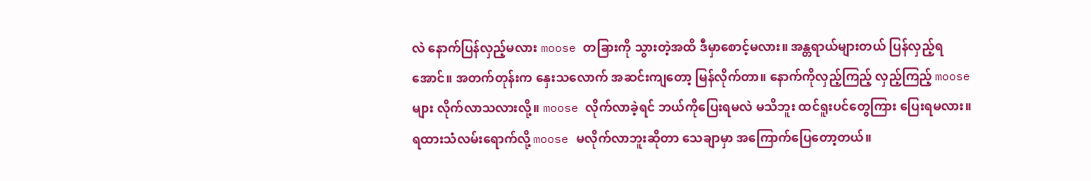လဲ နောက်ပြန်လှည့်မလား moose တခြားကို သွားတဲ့အထိ ဒီမှာစောင့်မလား။ အန္တရာယ်များတယ် ပြန်လှည့်ရအောင်။ အတက်တုန်းက နှေးသလောက် အဆင်းကျတော့ မြန်လိုက်တာ။ နောက်ကိုလှည့်ကြည့် လှည့်ကြည့် moose များ လိုက်လာသလားလို့။ moose လိုက်လာခဲ့ရင် ဘယ်ကိုပြေးရမလဲ မသိဘူး ထင်ရူးပင်တွေကြား ပြေးရမလား။ ရထားသံလမ်းရောက်လို့ moose မလိုက်လာဘူးဆိုတာ သေချာမှာ အကြောက်ပြေတော့တယ်။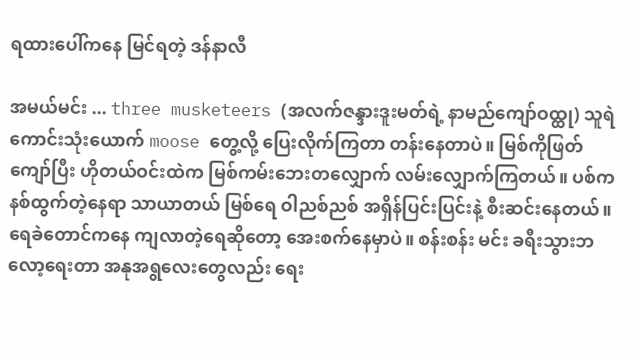ရထားပေါ်ကနေ မြင်ရတဲ့ ဒန်နာလီ

အမယ်မင်း ... three musketeers (အလက်ဇန္ဒားဒူးမတ်ရဲ့ နာမည်ကျော်ဝထ္ထု) သူရဲကောင်းသုံးယောက် moose တွေ့လို့ ပြေးလိုက်ကြတာ တန်းနေတာပဲ။ မြစ်ကိုဖြတ်ကျော်ပြီး ဟိုတယ်ဝင်းထဲက မြစ်ကမ်းဘေးတလျှောက် လမ်းလျှောက်ကြတယ်။ ပစ်ကနစ်ထွက်တဲ့နေရာ သာယာတယ် မြစ်ရေ ဝါညစ်ညစ် အရှိန်ပြင်းပြင်းနဲ့ စီးဆင်းနေတယ်။ ရေခဲတောင်ကနေ ကျလာတဲ့ရေဆိုတော့ အေးစက်နေမှာပဲ။ စန်းစန်း မင်း ခရီးသွားဘလော့ရေးတာ အနုအရွလေးတွေလည်း ရေး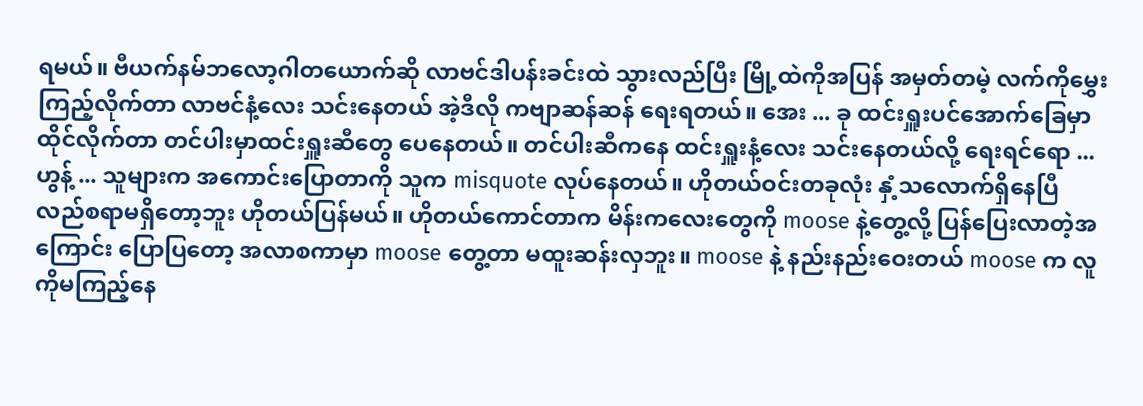ရမယ်။ ဗီယက်နမ်ဘလော့ဂါတယောက်ဆို လာဗင်ဒါပန်းခင်းထဲ သွားလည်ပြီး မြို့ထဲကိုအပြန် အမှတ်တမဲ့ လက်ကိုမွှေးကြည့်လိုက်တာ လာဗင်နံ့လေး သင်းနေတယ် အဲ့ဒီလို ကဗျာဆန်ဆန် ရေးရတယ်။ အေး ... ခု ထင်းရှူးပင်အောက်ခြေမှာ ထိုင်လိုက်တာ တင်ပါးမှာထင်းရှူးဆီတွေ ပေနေတယ်။ တင်ပါးဆီကနေ ထင်းရှူးနံ့လေး သင်းနေတယ်လို့ ရေးရင်ရော ... ဟွန့် ... သူများက အကောင်းပြောတာကို သူက misquote လုပ်နေတယ်။ ဟိုတယ်ဝင်းတခုလုံး နှံ့သလောက်ရှိနေပြီ လည်စရာမရှိတော့ဘူး ဟိုတယ်ပြန်မယ်။ ဟိုတယ်ကောင်တာက မိန်းကလေးတွေကို moose နဲ့တွေ့လို့ ပြန်ပြေးလာတဲ့အကြောင်း ပြောပြတော့ အလာစကာမှာ moose တွေ့တာ မထူးဆန်းလှဘူး။ moose နဲ့ နည်းနည်းဝေးတယ် moose က လူကိုမကြည့်နေ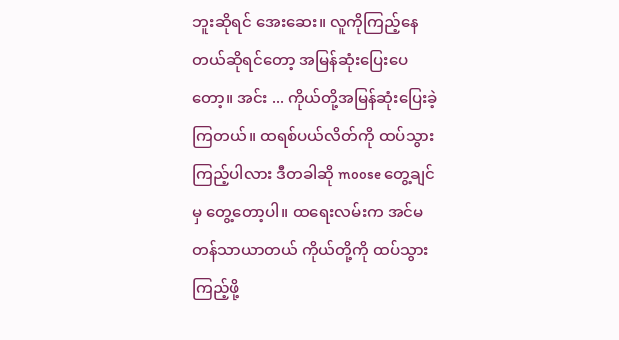ဘူးဆိုရင် အေးဆေး။ လူကိုကြည့်နေတယ်ဆိုရင်တော့ အမြန်ဆုံးပြေးပေတော့။ အင်း ... ကိုယ်တို့အမြန်ဆုံးပြေးခဲ့ကြတယ်။ ထရစ်ပယ်လိတ်ကို ထပ်သွားကြည့်ပါလား ဒီတခါဆို moose တွေ့ချင်မှ တွေ့တော့ပါ။ ထရေးလမ်းက အင်မတန်သာယာတယ် ကိုယ်တို့ကို ထပ်သွားကြည့်ဖို့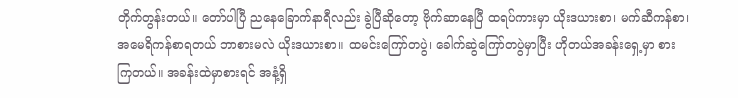တိုက်တွန်းတယ်။ တော်ပါပြီ ညနေခြောက်နာရီလည်း ခွဲပြီဆိုတော့ ဗိုက်ဆာနေပြီ ထရပ်ကားမှာ ယိုးဒယားစာ၊ မက်ဆီကန်စာ၊ အမေရိကန်စာရတယ် ဘာစားမလဲ ယိုးဒယားစာ။ ထမင်းကြော်တပွဲ၊ ခေါက်ဆွဲကြော်တပွဲမှာပြီး ဟိုတယ်အခန်းရှေ့မှာ စားကြတယ်။ အခန်းထဲမှာစားရင် အနံ့ရှိ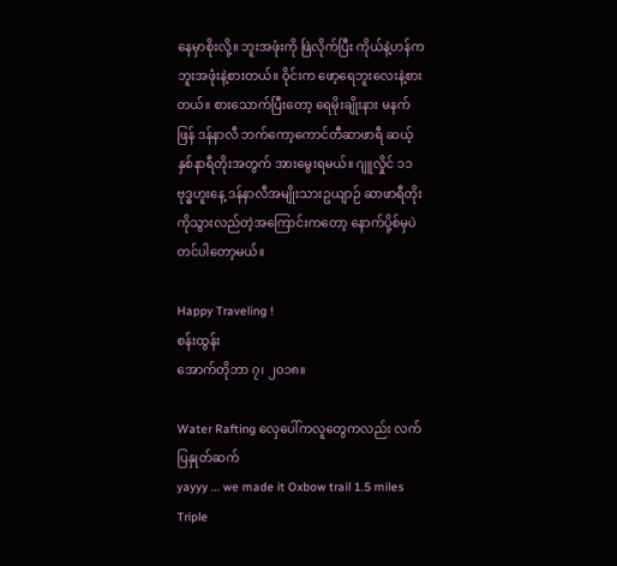နေမှာစိုးလို့။ ဘူးအဖုံးကို ဖြဲလိုက်ပြီး ကိုယ်နဲ့ဟန်က ဘူးအဖုံးနဲ့စားတယ်။ ဝိုင်းက ဖော့ရေဘူးလေးနဲ့စားတယ်။ စားသောက်ပြီးတော့ ရေမိုးချိုးနား မနက်ဖြန် ဒန်နာလီ ဘက်ကော့ကောင်တီဆာဖာရီ ဆယ့်နှစ်နာရီတိုးအတွက် အားမွေးရမယ်။ ဂျူလှိုင် ၁၁ ဗုဒ္ဓဟူးနေ့ ဒန်နာလီအမျိုးသားဥယျာဉ် ဆာဖာရီတိုးကိုသွားလည်တဲ့အကြောင်းကတော့ နောက်ပို့စ်မှပဲ တင်ပါတော့မယ်။

Happy Traveling !
စန်းထွန်း
အောက်တိုဘာ ၇၊ ၂၀၁၈။

Water Rafting လှေပေါ်ကလူတွေကလည်း လက်ပြနှုတ်ဆက်
yayyy ... we made it Oxbow trail 1.5 miles
Triple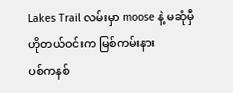Lakes Trail လမ်းမှာ moose နဲ့ မဆုံမှီ
ဟိုတယ်ဝင်းက မြစ်ကမ်းနား
ပစ်ကနစ်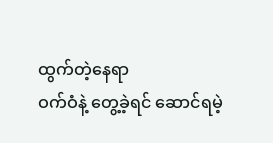ထွက်တဲ့နေရာ
ဝက်ဝံနဲ့ တွေ့ခဲ့ရင် ဆောင်ရမဲ့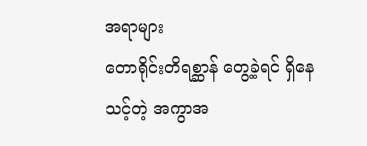အရာများ
တောရိုင်းတိရစ္ဆာန် တွေ့ခဲ့ရင် ရှိနေသင့်တဲ့ အကွာအ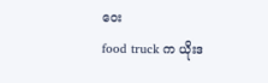ဝေး
food truck က ယိုးဒ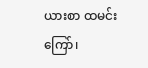ယားစာ ထမင်းကြော်၊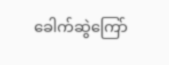ခေါက်ဆွဲကြော်